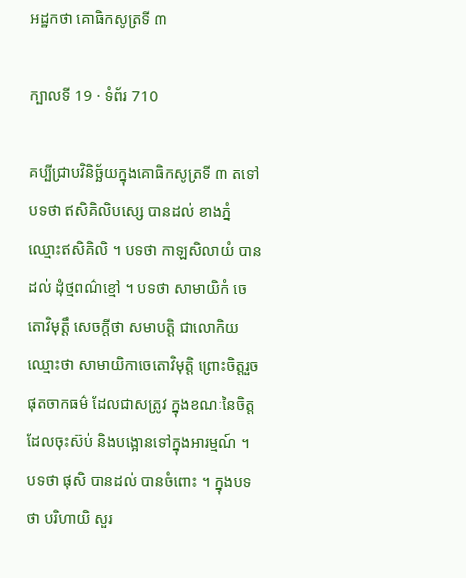អដ្ឋកថា គោធិកសូត្រទី ៣

ក្បាលទី 19 · ទំព័រ 710

គប្បីជ្រាបវិនិច្ឆ័យក្នុងគោធិកសូត្រទី ៣ តទៅ បទថា ឥសិគិលិបស្សេ បានដល់ ខាងភ្នំឈ្មោះឥសិគិលិ ។ បទថា កាឡសិលាយំ បានដល់ ដុំថ្មពណ៌ខ្មៅ ។ បទថា សាមាយិកំ ចេតោវិមុត្តឹ សេចក្តីថា សមាបត្តិ ជាលោកិយ ឈ្មោះថា សាមាយិកាចេតោវិមុត្តិ ព្រោះចិត្តរួចផុតចាកធម៌ ដែលជាសត្រូវ ក្នុងខណៈនៃចិត្តដែលចុះស៊ប់ និងបង្អោនទៅក្នុងអារម្មណ៍ ។ បទថា ផុសិ បានដល់ បានចំពោះ ។ ក្នុងបទថា បរិហាយិ សួរ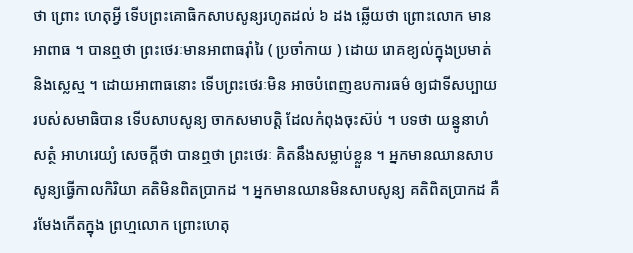ថា ព្រោះ ហេតុអ្វី ទើបព្រះគោធិកសាបសូន្យរហូតដល់ ៦ ដង ឆ្លើយថា ព្រោះលោក មានអាពាធ ។ បានឮថា ព្រះថេរៈមានអាពាធរុាំរៃ ( ប្រចាំកាយ ) ដោយ រោគខ្យល់ក្នុងប្រមាត់ និងស្លេស្ម ។ ដោយអាពាធនោះ ទើបព្រះថេរៈមិន អាចបំពេញឧបការធម៌ ឲ្យជាទីសប្បាយរបស់សមាធិបាន ទើបសាបសូន្យ ចាកសមាបត្តិ ដែលកំពុងចុះស៊ប់ ។ បទថា យន្នូនាហំ សត្ថំ អាហរេយ្យំ សេចក្តីថា បានឮថា ព្រះថេរៈ គិតនឹងសម្លាប់ខ្លួន ។ អ្នកមានឈានសាបសូន្យធ្វើកាលកិរិយា គតិមិនពិតប្រាកដ ។ អ្នកមានឈានមិនសាបសូន្យ គតិពិតប្រាកដ គឺរមែងកើតក្នុង ព្រហ្មលោក ព្រោះហេតុ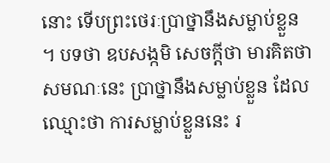នោះ ទើបព្រះថេរៈប្រាថ្នានឹងសម្លាប់ខ្លួន ។ បទថា ឧបសង្កមិ សេចក្តីថា មារគិតថា សមណៈនេះ ប្រាថ្នានឹងសម្លាប់ខ្លួន ដែលឈ្មោះថា ការសម្លាប់ខ្លួននេះ រ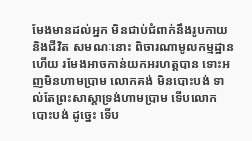មែងមានដល់អ្នក មិនជាប់ជំពាក់នឹងរូបកាយ និងជីវិត សមណៈនោះ ពិចារណាមូលកម្មដ្ឋាន ហើយ រមែងអាចកាន់យកអរហត្តបាន ទោះអញមិនហាមប្រាម លោកគង់ មិនបោះបង់ ទាល់តែព្រះសាស្តាទ្រង់ហាមប្រាម ទើបលោកបោះបង់ ដូច្នេះ ទើប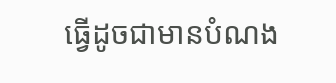ធ្វើដូចជាមានបំណង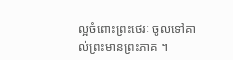ល្អចំពោះព្រះថេរៈ ចូលទៅគាល់ព្រះមានព្រះភាគ ។